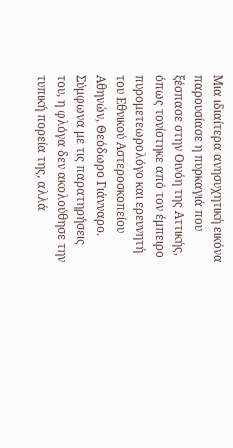Μια ιδιαίτερα ανησυχητική εικόνα παρουσίασε η πυρκαγιά που ξέσπασε στην Οινόη της Αττικής, όπως τονίστηκε από τον έμπειρο πυρομετεωρολόγο και ερευνητή του Εθνικού Αστεροσκοπείου Αθηνών, Θεόδωρο Γιάνναρο. Σύμφωνα με τις παρατηρήσεις του, η φλόγα δεν ακολούθησε την τυπική πορεία της, αλλά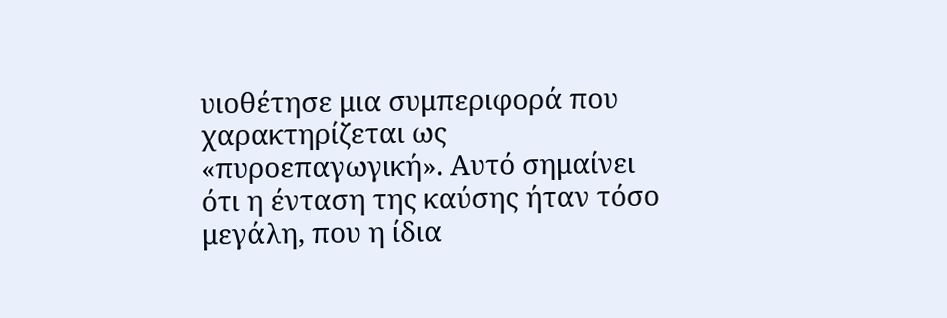υιοθέτησε μια συμπεριφορά που χαρακτηρίζεται ως «πυροεπαγωγική». Αυτό σημαίνει ότι η ένταση της καύσης ήταν τόσο μεγάλη, που η ίδια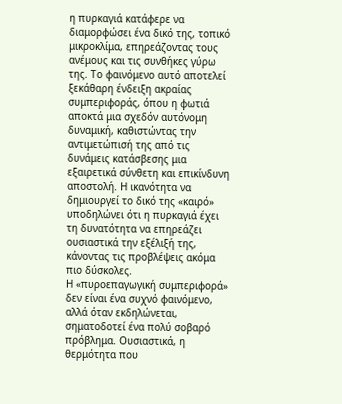η πυρκαγιά κατάφερε να διαμορφώσει ένα δικό της, τοπικό μικροκλίμα, επηρεάζοντας τους ανέμους και τις συνθήκες γύρω της. Το φαινόμενο αυτό αποτελεί ξεκάθαρη ένδειξη ακραίας συμπεριφοράς, όπου η φωτιά αποκτά μια σχεδόν αυτόνομη δυναμική, καθιστώντας την αντιμετώπισή της από τις δυνάμεις κατάσβεσης μια εξαιρετικά σύνθετη και επικίνδυνη αποστολή. Η ικανότητα να δημιουργεί το δικό της «καιρό» υποδηλώνει ότι η πυρκαγιά έχει τη δυνατότητα να επηρεάζει ουσιαστικά την εξέλιξή της, κάνοντας τις προβλέψεις ακόμα πιο δύσκολες.
Η «πυροεπαγωγική συμπεριφορά» δεν είναι ένα συχνό φαινόμενο, αλλά όταν εκδηλώνεται, σηματοδοτεί ένα πολύ σοβαρό πρόβλημα. Ουσιαστικά, η θερμότητα που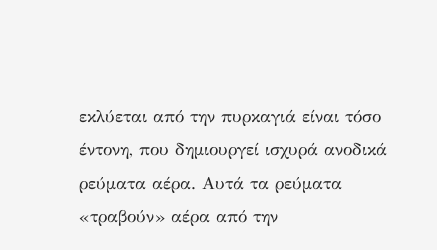εκλύεται από την πυρκαγιά είναι τόσο έντονη, που δημιουργεί ισχυρά ανοδικά ρεύματα αέρα. Αυτά τα ρεύματα «τραβούν» αέρα από την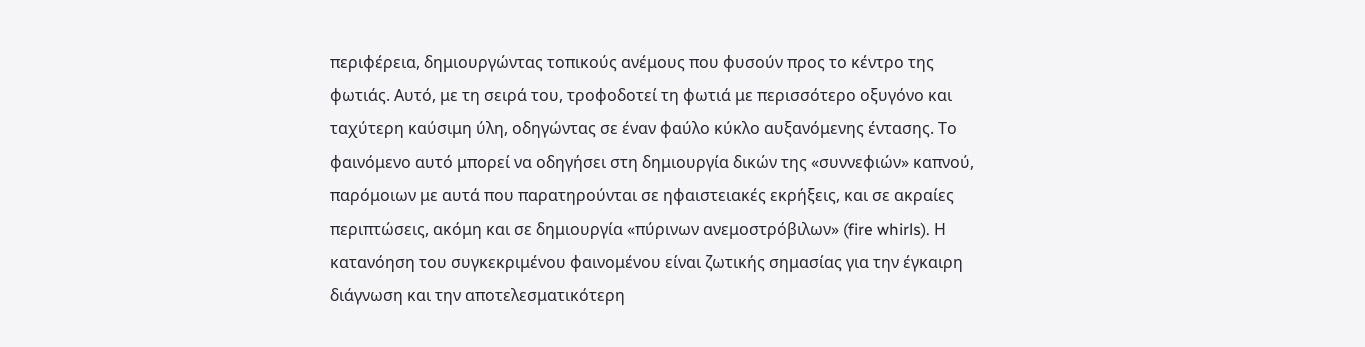περιφέρεια, δημιουργώντας τοπικούς ανέμους που φυσούν προς το κέντρο της φωτιάς. Αυτό, με τη σειρά του, τροφοδοτεί τη φωτιά με περισσότερο οξυγόνο και ταχύτερη καύσιμη ύλη, οδηγώντας σε έναν φαύλο κύκλο αυξανόμενης έντασης. Το φαινόμενο αυτό μπορεί να οδηγήσει στη δημιουργία δικών της «συννεφιών» καπνού, παρόμοιων με αυτά που παρατηρούνται σε ηφαιστειακές εκρήξεις, και σε ακραίες περιπτώσεις, ακόμη και σε δημιουργία «πύρινων ανεμοστρόβιλων» (fire whirls). Η κατανόηση του συγκεκριμένου φαινομένου είναι ζωτικής σημασίας για την έγκαιρη διάγνωση και την αποτελεσματικότερη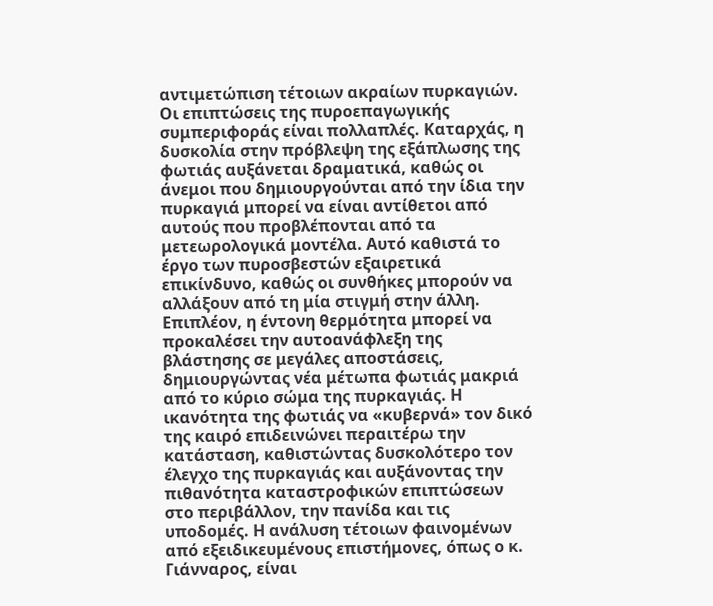αντιμετώπιση τέτοιων ακραίων πυρκαγιών.
Οι επιπτώσεις της πυροεπαγωγικής συμπεριφοράς είναι πολλαπλές. Καταρχάς, η δυσκολία στην πρόβλεψη της εξάπλωσης της φωτιάς αυξάνεται δραματικά, καθώς οι άνεμοι που δημιουργούνται από την ίδια την πυρκαγιά μπορεί να είναι αντίθετοι από αυτούς που προβλέπονται από τα μετεωρολογικά μοντέλα. Αυτό καθιστά το έργο των πυροσβεστών εξαιρετικά επικίνδυνο, καθώς οι συνθήκες μπορούν να αλλάξουν από τη μία στιγμή στην άλλη. Επιπλέον, η έντονη θερμότητα μπορεί να προκαλέσει την αυτοανάφλεξη της βλάστησης σε μεγάλες αποστάσεις, δημιουργώντας νέα μέτωπα φωτιάς μακριά από το κύριο σώμα της πυρκαγιάς. Η ικανότητα της φωτιάς να «κυβερνά» τον δικό της καιρό επιδεινώνει περαιτέρω την κατάσταση, καθιστώντας δυσκολότερο τον έλεγχο της πυρκαγιάς και αυξάνοντας την πιθανότητα καταστροφικών επιπτώσεων στο περιβάλλον, την πανίδα και τις υποδομές. Η ανάλυση τέτοιων φαινομένων από εξειδικευμένους επιστήμονες, όπως ο κ.
Γιάνναρος, είναι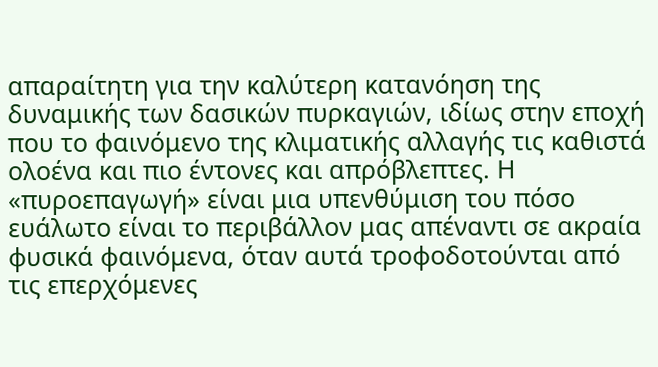απαραίτητη για την καλύτερη κατανόηση της δυναμικής των δασικών πυρκαγιών, ιδίως στην εποχή που το φαινόμενο της κλιματικής αλλαγής τις καθιστά ολοένα και πιο έντονες και απρόβλεπτες. Η «πυροεπαγωγή» είναι μια υπενθύμιση του πόσο ευάλωτο είναι το περιβάλλον μας απέναντι σε ακραία φυσικά φαινόμενα, όταν αυτά τροφοδοτούνται από τις επερχόμενες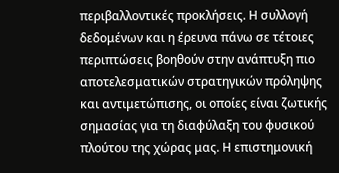περιβαλλοντικές προκλήσεις. Η συλλογή δεδομένων και η έρευνα πάνω σε τέτοιες περιπτώσεις βοηθούν στην ανάπτυξη πιο αποτελεσματικών στρατηγικών πρόληψης και αντιμετώπισης, οι οποίες είναι ζωτικής σημασίας για τη διαφύλαξη του φυσικού πλούτου της χώρας μας. Η επιστημονική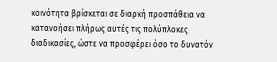κοινότητα βρίσκεται σε διαρκή προσπάθεια να κατανοήσει πλήρως αυτές τις πολύπλοκες διαδικασίες, ώστε να προσφέρει όσο το δυνατόν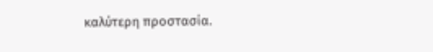καλύτερη προστασία.